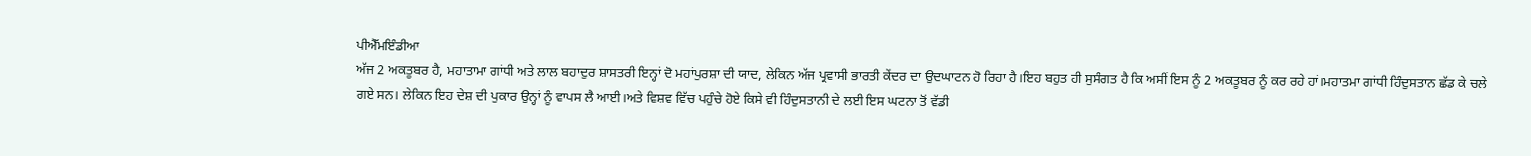ਪੀਐੱਮਇੰਡੀਆ
ਅੱਜ 2 ਅਕਤੂਬਰ ਹੈ, ਮਹਾਤਾਮਾ ਗਾਂਧੀ ਅਤੇ ਲਾਲ ਬਹਾਦੁਰ ਸ਼ਾਸਤਰੀ ਇਨ੍ਹਾਂ ਦੋ ਮਹਾਂਪੁਰਸ਼ਾ ਦੀ ਯਾਦ, ਲੇਕਿਨ ਅੱਜ ਪ੍ਰਵਾਸੀ ਭਾਰਤੀ ਕੇਂਦਰ ਦਾ ਉਦਘਾਟਨ ਹੋ ਰਿਹਾ ਹੈ।ਇਹ ਬਹੁਤ ਹੀ ਸੁਸੰਗਤ ਹੈ ਕਿ ਅਸੀਂ ਇਸ ਨੂੰ 2 ਅਕਤੂਬਰ ਨੂੰ ਕਰ ਰਹੇ ਹਾਂ।ਮਹਾਤਮਾ ਗਾਂਧੀ ਹਿੰਦੁਸਤਾਨ ਛੱਡ ਕੇ ਚਲੇ ਗਏ ਸਨ। ਲੇਕਿਨ ਇਹ ਦੇਸ਼ ਦੀ ਪੁਕਾਰ ਉਨ੍ਹਾਂ ਨੂੰ ਵਾਪਸ ਲੈ ਆਈ।ਅਤੇ ਵਿਸ਼ਵ ਵਿੱਚ ਪਹੁੰਚੇ ਹੋਏ ਕਿਸੇ ਵੀ ਹਿੰਦੁਸਤਾਨੀ ਦੇ ਲਈ ਇਸ ਘਟਨਾ ਤੋਂ ਵੱਡੀ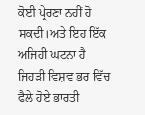ਕੋਈ ਪ੍ਰੇਰਣਾ ਨਹੀਂ ਹੋ ਸਕਦੀ।ਅਤੇ ਇਹ ਇੱਕ ਅਜਿਹੀ ਘਟਨਾ ਹੈ ਜਿਹੜੀ ਵਿਸ਼ਵ ਭਰ ਵਿੱਚ ਫੈਲੇ ਹੋਏ ਭਾਰਤੀ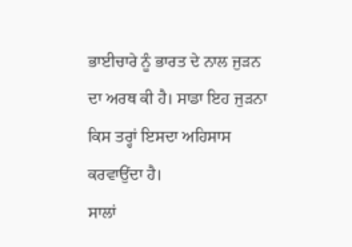ਭਾਈਚਾਰੇ ਨੂੰ ਭਾਰਤ ਦੇ ਨਾਲ ਜੁੜਨ ਦਾ ਅਰਥ ਕੀ ਹੈ। ਸਾਡਾ ਇਹ ਜੁੜਨਾ ਕਿਸ ਤਰ੍ਹਾਂ ਇਸਦਾ ਅਹਿਸਾਸ ਕਰਵਾਉਂਦਾ ਹੈ।
ਸਾਲਾਂ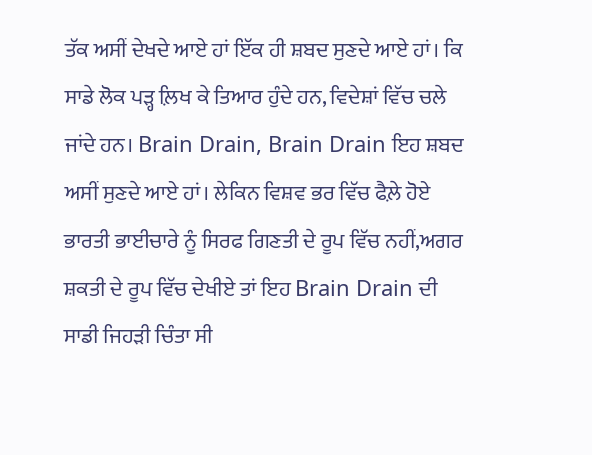ਤੱਕ ਅਸੀਂ ਦੇਖਦੇ ਆਏ ਹਾਂ ਇੱਕ ਹੀ ਸ਼ਬਦ ਸੁਣਦੇ ਆਏ ਹਾਂ। ਕਿ ਸਾਡੇ ਲੋਕ ਪੜ੍ਹ ਲ਼ਿਖ ਕੇ ਤਿਆਰ ਹੁੰਦੇ ਹਨ, ਵਿਦੇਸ਼ਾਂ ਵਿੱਚ ਚਲੇ ਜਾਂਦੇ ਹਨ। Brain Drain, Brain Drain ਇਹ ਸ਼ਬਦ ਅਸੀਂ ਸੁਣਦੇ ਆਏ ਹਾਂ। ਲੇਕਿਨ ਵਿਸ਼ਵ ਭਰ ਵਿੱਚ ਫੈਲ਼ੇ ਹੋਏ ਭਾਰਤੀ ਭਾਈਚਾਰੇ ਨੂੰ ਸਿਰਫ ਗਿਣਤੀ ਦੇ ਰੂਪ ਵਿੱਚ ਨਹੀਂ,ਅਗਰ ਸ਼ਕਤੀ ਦੇ ਰੂਪ ਵਿੱਚ ਦੇਖੀਏ ਤਾਂ ਇਹ Brain Drain ਦੀ ਸਾਡੀ ਜਿਹੜੀ ਚਿੰਤਾ ਸੀ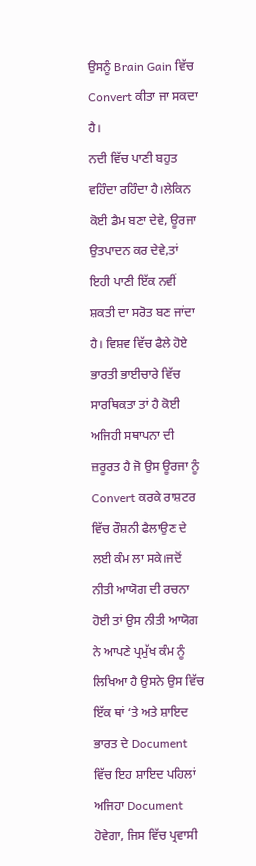ਉਸਨੂੰ Brain Gain ਵਿੱਚ Convert ਕੀਤਾ ਜਾ ਸਕਦਾ ਹੈ।
ਨਦੀ ਵਿੱਚ ਪਾਣੀ ਬਹੁਤ ਵਹਿੰਦਾ ਰਹਿੰਦਾ ਹੈ।ਲੇਕਿਨ ਕੋਈ ਡੈਮ ਬਣਾ ਦੇਵੇ, ਊਰਜਾ ਉਤਪਾਦਨ ਕਰ ਦੇਵੇ,ਤਾਂ ਇਹੀ ਪਾਣੀ ਇੱਕ ਨਵੀਂ ਸ਼ਕਤੀ ਦਾ ਸਰੋਤ ਬਣ ਜਾਂਦਾ ਹੈ। ਵਿਸ਼ਵ ਵਿੱਚ ਫੈਲੇ ਹੋਏ ਭਾਰਤੀ ਭਾਈਚਾਰੇ ਵਿੱਚ ਸਾਰਥਿਕਤਾ ਤਾਂ ਹੈ ਕੋਈ ਅਜਿਹੀ ਸਥਾਪਨਾ ਦੀ ਜ਼ਰੂਰਤ ਹੈ ਜੋ ਉਸ ਊਰਜਾ ਨੂੰ Convert ਕਰਕੇ ਰਾਸ਼ਟਰ ਵਿੱਚ ਰੌਸ਼ਨੀ ਫੈਲਾਉਣ ਦੇ ਲਈ ਕੰਮ ਲਾ ਸਕੇ।ਜਦੋਂ ਨੀਤੀ ਆਯੋਗ ਦੀ ਰਚਨਾ ਹੋਈ ਤਾਂ ਉਸ ਨੀਤੀ ਆਯੋਗ ਨੇ ਆਪਣੇ ਪ੍ਰਮੁੱਖ ਕੰਮ ਨੂੰ ਲਿਖਿਆ ਹੈ ਉਸਨੇ ਉਸ ਵਿੱਚ ਇੱਕ ਥਾਂ ‘ਤੇ ਅਤੇ ਸ਼ਾਇਦ ਭਾਰਤ ਦੇ Document ਵਿੱਚ ਇਹ ਸ਼ਾਇਦ ਪਹਿਲਾਂ ਅਜਿਹਾ Document ਹੋਵੇਗਾ, ਜਿਸ ਵਿੱਚ ਪ੍ਰਵਾਸੀ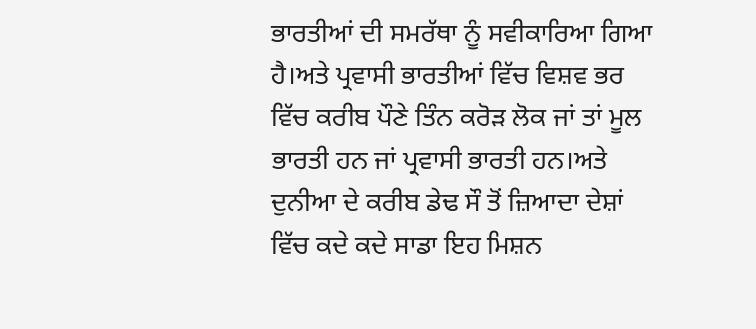ਭਾਰਤੀਆਂ ਦੀ ਸਮਰੱਥਾ ਨੂੰ ਸਵੀਕਾਰਿਆ ਗਿਆ ਹੈ।ਅਤੇ ਪ੍ਰਵਾਸੀ ਭਾਰਤੀਆਂ ਵਿੱਚ ਵਿਸ਼ਵ ਭਰ ਵਿੱਚ ਕਰੀਬ ਪੌਣੇ ਤਿੰਨ ਕਰੋੜ ਲੋਕ ਜਾਂ ਤਾਂ ਮੂਲ ਭਾਰਤੀ ਹਨ ਜਾਂ ਪ੍ਰਵਾਸੀ ਭਾਰਤੀ ਹਨ।ਅਤੇ ਦੁਨੀਆ ਦੇ ਕਰੀਬ ਡੇਢ ਸੌ ਤੋਂ ਜ਼ਿਆਦਾ ਦੇਸ਼ਾਂ ਵਿੱਚ ਕਦੇ ਕਦੇ ਸਾਡਾ ਇਹ ਮਿਸ਼ਨ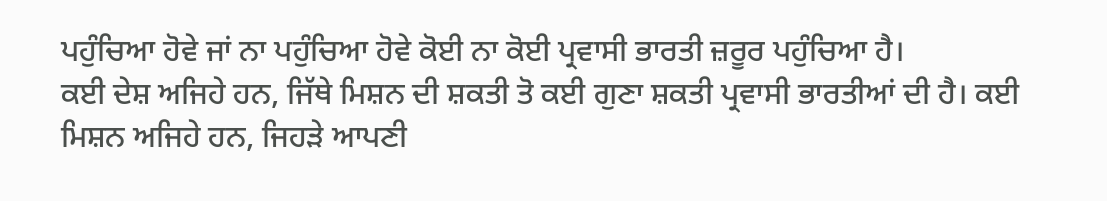ਪਹੁੰਚਿਆ ਹੋਵੇ ਜਾਂ ਨਾ ਪਹੁੰਚਿਆ ਹੋਵੇ ਕੋਈ ਨਾ ਕੋਈ ਪ੍ਰਵਾਸੀ ਭਾਰਤੀ ਜ਼ਰੂਰ ਪਹੁੰਚਿਆ ਹੈ।
ਕਈ ਦੇਸ਼ ਅਜਿਹੇ ਹਨ, ਜਿੱਥੇ ਮਿਸ਼ਨ ਦੀ ਸ਼ਕਤੀ ਤੋ ਕਈ ਗੁਣਾ ਸ਼ਕਤੀ ਪ੍ਰਵਾਸੀ ਭਾਰਤੀਆਂ ਦੀ ਹੈ। ਕਈ ਮਿਸ਼ਨ ਅਜਿਹੇ ਹਨ, ਜਿਹੜੇ ਆਪਣੀ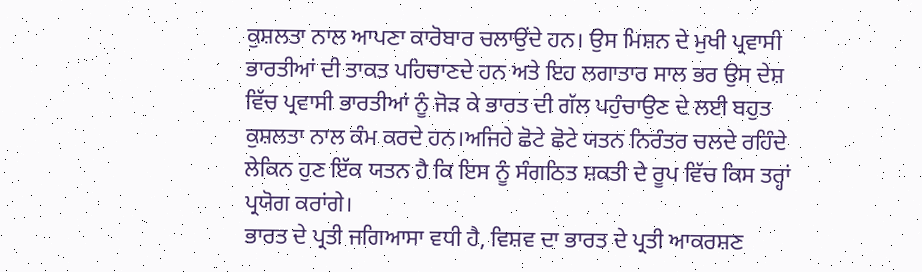ਕੁਸ਼ਲਤਾ ਨਾਲ ਆਪਣਾ ਕਾਰੋਬਾਰ ਚਲਾਉਂਦੇ ਹਨ। ਉਸ ਮਿਸ਼ਨ ਦੇ ਮੁਖੀ ਪ੍ਰਵਾਸੀ ਭਾਰਤੀਆਂ ਦੀ ਤਾਕਤ ਪਹਿਚਾਣਦੇ ਹਨ ਅਤੇ ਇਹ ਲਗਾਤਾਰ ਸਾਲ ਭਰ ਉਸ ਦੇਸ਼ ਵਿੱਚ ਪ੍ਰਵਾਸੀ ਭਾਰਤੀਆਂ ਨੂੰ ਜੋੜ ਕੇ ਭਾਰਤ ਦੀ ਗੱਲ ਪਹੁੰਚਾਉਣ ਦੇ ਲਈ ਬਹੁਤ ਕੁਸ਼ਲਤਾ ਨਾਲ ਕੰਮ ਕਰਦੇ ਹਨ।ਅਜਿਹੇ ਛੋਟੇ ਛੋਟੇ ਯਤਨ ਨਿਰੰਤਰ ਚਲਦੇ ਰਹਿੰਦੇ ਲੇਕਿਨ ਹੁਣ ਇੱਕ ਯਤਨ ਹੈ ਕਿ ਇਸ ਨੂੰ ਸੰਗਠਿਤ ਸ਼ਕਤੀ ਦੇ ਰੂਪ ਵਿੱਚ ਕਿਸ ਤਰ੍ਹਾਂ ਪ੍ਰਯੋਗ ਕਰਾਂਗੇ।
ਭਾਰਤ ਦੇ ਪ੍ਰਤੀ ਜਗਿਆਸਾ ਵਧੀ ਹੈ, ਵਿਸ਼ਵ ਦਾ ਭਾਰਤ ਦੇ ਪ੍ਰਤੀ ਆਕਰਸ਼ਣ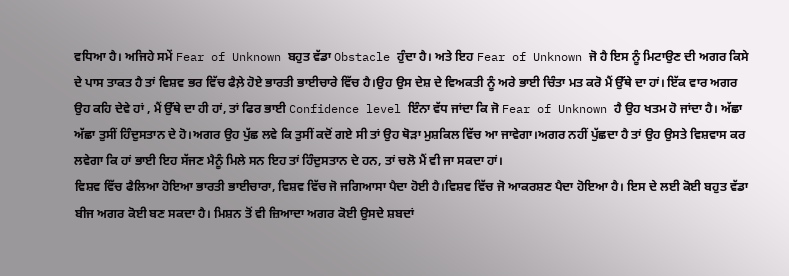ਵਧਿਆ ਹੈ। ਅਜਿਹੇ ਸਮੇਂ Fear of Unknown ਬਹੁਤ ਵੱਡਾ Obstacle ਹੁੰਦਾ ਹੈ। ਅਤੇ ਇਹ Fear of Unknown ਜੋ ਹੈ ਇਸ ਨੂੰ ਮਿਟਾਉਣ ਦੀ ਅਗਰ ਕਿਸੇ ਦੇ ਪਾਸ ਤਾਕਤ ਹੈ ਤਾਂ ਵਿਸ਼ਵ ਭਰ ਵਿੱਚ ਫੈਲ਼ੇ ਹੋਏ ਭਾਰਤੀ ਭਾਈਚਾਰੇ ਵਿੱਚ ਹੈ।ਉਹ ਉਸ ਦੇਸ਼ ਦੇ ਵਿਅਕਤੀ ਨੂੰ ਅਰੇ ਭਾਈ ਚਿੰਤਾ ਮਤ ਕਰੋ ਮੈਂ ਉੱਥੇ ਦਾ ਹਾਂ। ਇੱਕ ਵਾਰ ਅਗਰ ਉਹ ਕਹਿ ਦੇਵੇ ਹਾਂ , ਮੈਂ ਉੱਥੇ ਦਾ ਹੀ ਹਾਂ, ਤਾਂ ਫਿਰ ਭਾਈ Confidence level ਇੰਨਾ ਵੱਧ ਜਾਂਦਾ ਕਿ ਜੋ Fear of Unknown ਹੈ ਉਹ ਖਤਮ ਹੋ ਜਾਂਦਾ ਹੈ। ਅੱਛਾ ਅੱਛਾ ਤੁਸੀਂ ਹਿੰਦੁਸਤਾਨ ਦੇ ਹੋ।ਅਗਰ ਉਹ ਪੁੱਛ ਲਵੇ ਕਿ ਤੁਸੀਂ ਕਦੋਂ ਗਏ ਸੀ ਤਾਂ ਉਹ ਥੋੜਾ ਮੁਸ਼ਕਿਲ ਵਿੱਚ ਆ ਜਾਵੇਗਾ।ਅਗਰ ਨਹੀਂ ਪੁੱਛਦਾ ਹੈ ਤਾਂ ਉਹ ਉਸਤੇ ਵਿਸ਼ਵਾਸ ਕਰ ਲਵੇਗਾ ਕਿ ਹਾਂ ਭਾਈ ਇਹ ਸੱਜਣ ਮੈਨੂੰ ਮਿਲੇ ਸਨ ਇਹ ਤਾਂ ਹਿੰਦੁਸਤਾਨ ਦੇ ਹਨ, ਤਾਂ ਚਲੋ ਮੈਂ ਵੀ ਜਾ ਸਕਦਾ ਹਾਂ।
ਵਿਸ਼ਵ ਵਿੱਚ ਫੈਲਿਆ ਹੋਇਆ ਭਾਰਤੀ ਭਾਈਚਾਰਾ, ਵਿਸ਼ਵ ਵਿੱਚ ਜੋ ਜਗਿਆਸਾ ਪੈਦਾ ਹੋਈ ਹੈ।ਵਿਸ਼ਵ ਵਿੱਚ ਜੋ ਆਕਰਸ਼ਣ ਪੈਦਾ ਹੋਇਆ ਹੈ। ਇਸ ਦੇ ਲਈ ਕੋਈ ਬਹੁਤ ਵੱਡਾ ਬੀਜ ਅਗਰ ਕੋਈ ਬਣ ਸਕਦਾ ਹੈ। ਮਿਸ਼ਨ ਤੋਂ ਵੀ ਜ਼ਿਆਦਾ ਅਗਰ ਕੋਈ ਉਸਦੇ ਸ਼ਬਦਾਂ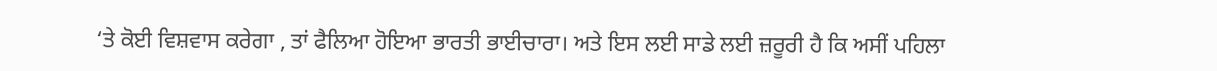‘ਤੇ ਕੋਈ ਵਿਸ਼ਵਾਸ ਕਰੇਗਾ , ਤਾਂ ਫੈਲਿਆ ਹੋਇਆ ਭਾਰਤੀ ਭਾਈਚਾਰਾ। ਅਤੇ ਇਸ ਲਈ ਸਾਡੇ ਲਈ ਜ਼ਰੂਰੀ ਹੈ ਕਿ ਅਸੀਂ ਪਹਿਲਾ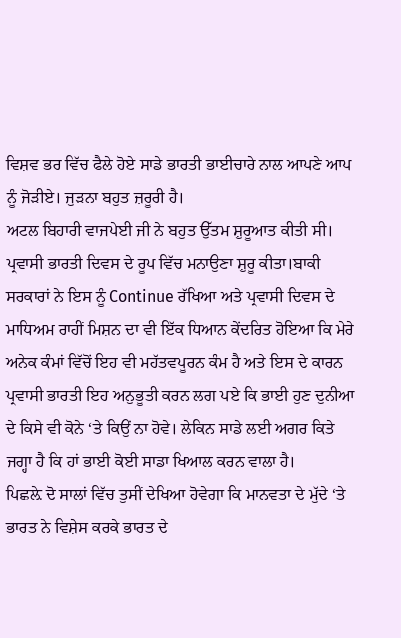ਵਿਸ਼ਵ ਭਰ ਵਿੱਚ ਫੈਲੇ ਹੋਏ ਸਾਡੇ ਭਾਰਤੀ ਭਾਈਚਾਰੇ ਨਾਲ ਆਪਣੇ ਆਪ ਨੂੰ ਜੋੜੀਏ। ਜੁੜਨਾ ਬਹੁਤ ਜ਼ਰੂਰੀ ਹੈ।
ਅਟਲ ਬਿਹਾਰੀ ਵਾਜਪੇਈ ਜੀ ਨੇ ਬਹੁਤ ਉੱਤਮ ਸ਼ੁਰੂਆਤ ਕੀਤੀ ਸੀ। ਪ੍ਰਵਾਸੀ ਭਾਰਤੀ ਦਿਵਸ ਦੇ ਰੂਪ ਵਿੱਚ ਮਨਾਉਣਾ ਸ਼ੁਰੂ ਕੀਤਾ।ਬਾਕੀ ਸਰਕਾਰਾਂ ਨੇ ਇਸ ਨੂੰ Continue ਰੱਖਿਆ ਅਤੇ ਪ੍ਰਵਾਸੀ ਦਿਵਸ ਦੇ ਮਾਧਿਅਮ ਰਾਹੀਂ ਮਿਸ਼ਨ ਦਾ ਵੀ ਇੱਕ ਧਿਆਨ ਕੇਂਦਰਿਤ ਹੋਇਆ ਕਿ ਮੇਰੇ ਅਨੇਕ ਕੰਮਾਂ ਵਿੱਚੋਂ ਇਹ ਵੀ ਮਹੱਤਵਪੂਰਨ ਕੰਮ ਹੈ ਅਤੇ ਇਸ ਦੇ ਕਾਰਨ ਪ੍ਰਵਾਸੀ ਭਾਰਤੀ ਇਹ ਅਨੁਭੂਤੀ ਕਰਨ ਲਗ ਪਏ ਕਿ ਭਾਈ ਹੁਣ ਦੁਨੀਆ ਦੇ ਕਿਸੇ ਵੀ ਕੋਨੇ ‘ਤੇ ਕਿਉਂ ਨਾ ਹੋਵੇ। ਲੇਕਿਨ ਸਾਡੇ ਲਈ ਅਗਰ ਕਿਤੇ ਜਗ੍ਹਾ ਹੈ ਕਿ ਹਾਂ ਭਾਈ ਕੋਈ ਸਾਡਾ ਖਿਆਲ ਕਰਨ ਵਾਲਾ ਹੈ।
ਪਿਛਲ਼ੇ ਦੋ ਸਾਲਾਂ ਵਿੱਚ ਤੁਸੀਂ ਦੇਖਿਆ ਹੋਵੇਗਾ ਕਿ ਮਾਨਵਤਾ ਦੇ ਮੁੱਦੇ ‘ਤੇ ਭਾਰਤ ਨੇ ਵਿਸ਼ੇਸ ਕਰਕੇ ਭਾਰਤ ਦੇ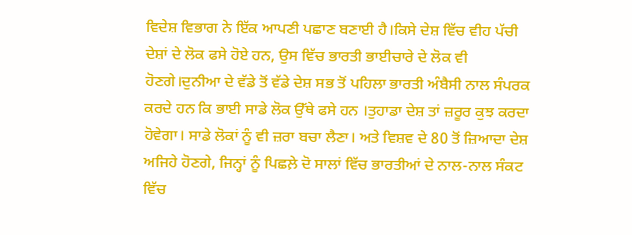ਵਿਦੇਸ਼ ਵਿਭਾਗ ਨੇ ਇੱਕ ਆਪਣੀ ਪਛਾਣ ਬਣਾਈ ਹੈ।ਕਿਸੇ ਦੇਸ਼ ਵਿੱਚ ਵੀਹ ਪੱਚੀ ਦੇਸ਼ਾਂ ਦੇ ਲੋਕ ਫਸੇ ਹੋਏ ਹਨ, ਉਸ ਵਿੱਚ ਭਾਰਤੀ ਭਾਈਚਾਰੇ ਦੇ ਲੋਕ ਵੀ ਹੋਣਗੇ।ਦੁਨੀਆ ਦੇ ਵੱਡੇ ਤੋਂ ਵੱਡੇ ਦੇਸ਼ ਸਭ ਤੋਂ ਪਹਿਲਾ ਭਾਰਤੀ ਅੰਬੈਸੀ ਨਾਲ ਸੰਪਰਕ ਕਰਦੇ ਹਨ ਕਿ ਭਾਈ ਸਾਡੇ ਲੋਕ ਉੱਥੇ ਫਸੇ ਹਨ ।ਤੁਹਾਡਾ ਦੇਸ਼ ਤਾਂ ਜ਼ਰੂਰ ਕੁਝ ਕਰਦਾ ਹੋਵੇਗਾ। ਸਾਡੇ ਲੋਕਾਂ ਨੂੰ ਵੀ ਜ਼ਰਾ ਬਚਾ ਲੈਣਾ। ਅਤੇ ਵਿਸ਼ਵ ਦੇ 80 ਤੋਂ ਜ਼ਿਆਦਾ ਦੇਸ਼ ਅਜਿਹੇ ਹੋਣਗੇ, ਜਿਨ੍ਹਾਂ ਨੂੰ ਪਿਛਲ਼ੇ ਦੋ ਸਾਲਾਂ ਵਿੱਚ ਭਾਰਤੀਆਂ ਦੇ ਨਾਲ-ਨਾਲ ਸੰਕਟ ਵਿੱਚ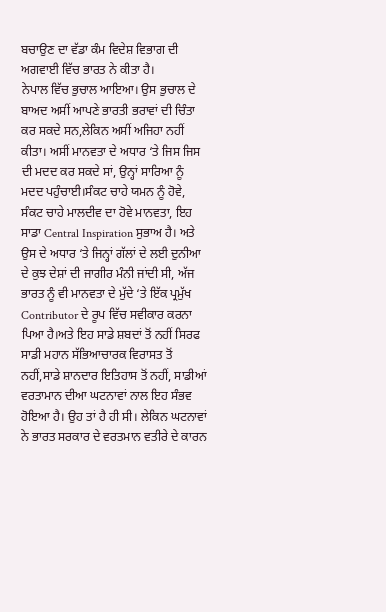ਬਚਾਉਣ ਦਾ ਵੱਡਾ ਕੰਮ ਵਿਦੇਸ਼ ਵਿਭਾਗ ਦੀ ਅਗਵਾਈ ਵਿੱਚ ਭਾਰਤ ਨੇ ਕੀਤਾ ਹੈ।
ਨੇਪਾਲ ਵਿੱਚ ਭੁਚਾਲ ਆਇਆ। ਉਸ ਭੁਚਾਲ ਦੇ ਬਾਅਦ ਅਸੀਂ ਆਪਣੇ ਭਾਰਤੀ ਭਰਾਵਾਂ ਦੀ ਚਿੰਤਾ ਕਰ ਸਕਦੇ ਸਨ,ਲੇਕਿਨ ਅਸੀਂ ਅਜਿਹਾ ਨਹੀਂ ਕੀਤਾ। ਅਸੀਂ ਮਾਨਵਤਾ ਦੇ ਅਧਾਰ ‘ਤੇ ਜਿਸ ਜਿਸ ਦੀ ਮਦਦ ਕਰ ਸਕਦੇ ਸਾਂ, ਉਨ੍ਹਾਂ ਸਾਰਿਆ ਨੂੰ ਮਦਦ ਪਹੁੰਚਾਈ।ਸੰਕਟ ਚਾਹੇ ਯਮਨ ਨੂੰ ਹੋਵੇ, ਸੰਕਟ ਚਾਹੇ ਮਾਲਦੀਵ ਦਾ ਹੋਵੇ ਮਾਨਵਤਾ, ਇਹ ਸਾਡਾ Central Inspiration ਸੁਭਾਅ ਹੈ। ਅਤੇ ਉਸ ਦੇ ਅਧਾਰ ‘ਤੇ ਜਿਨ੍ਹਾਂ ਗੱਲਾਂ ਦੇ ਲਈ ਦੁਨੀਆ ਦੇ ਕੁਝ ਦੇਸ਼ਾਂ ਦੀ ਜਾਗੀਰ ਮੰਨੀ ਜਾਂਦੀ ਸੀ, ਅੱਜ ਭਾਰਤ ਨੂੰ ਵੀ ਮਾਨਵਤਾ ਦੇ ਮੁੱਦੇ ‘ਤੇ ਇੱਕ ਪ੍ਰਮੁੱਖ Contributor ਦੇ ਰੂਪ ਵਿੱਚ ਸਵੀਕਾਰ ਕਰਨਾ ਪਿਆ ਹੈ।ਅਤੇ ਇਹ ਸਾਡੇ ਸ਼ਬਦਾਂ ਤੋਂ ਨਹੀਂ ਸਿਰਫ ਸਾਡੀ ਮਹਾਨ ਸੱਭਿਆਚਾਰਕ ਵਿਰਾਸਤ ਤੋਂ ਨਹੀਂ,ਸਾਡੇ ਸ਼ਾਨਦਾਰ ਇਤਿਹਾਸ ਤੋਂ ਨਹੀਂ, ਸਾਡੀਆਂ ਵਰਤਾਮਾਨ ਦੀਆ ਘਟਨਾਵਾਂ ਨਾਲ ਇਹ ਸੰਭਵ ਹੋਇਆ ਹੈ। ਉਹ ਤਾਂ ਹੈ ਹੀ ਸੀ। ਲੇਕਿਨ ਘਟਨਾਵਾਂ ਨੇ ਭਾਰਤ ਸਰਕਾਰ ਦੇ ਵਰਤਮਾਨ ਵਤੀਰੇ ਦੇ ਕਾਰਨ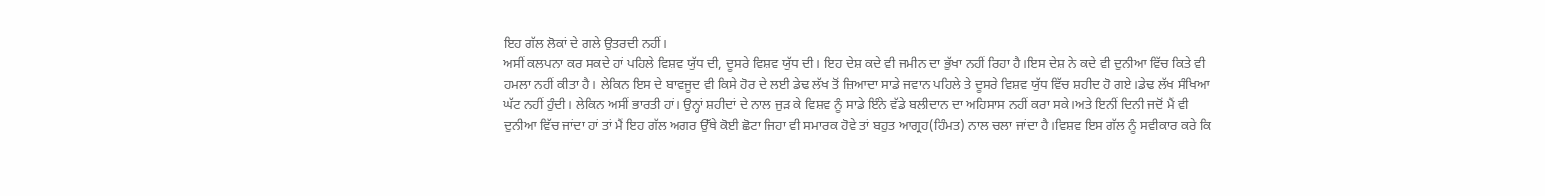ਇਹ ਗੱਲ ਲੋਕਾਂ ਦੇ ਗਲੇ ਉਤਰਦੀ ਨਹੀਂ।
ਅਸੀਂ ਕਲਪਨਾ ਕਰ ਸਕਦੇ ਹਾਂ ਪਹਿਲੇ ਵਿਸ਼ਵ ਯੁੱਧ ਦੀ, ਦੂਸਰੇ ਵਿਸ਼ਵ ਯੁੱਧ ਦੀ। ਇਹ ਦੇਸ਼ ਕਦੇ ਵੀ ਜਮੀਨ ਦਾ ਭੁੱਖਾ ਨਹੀਂ ਰਿਹਾ ਹੈ।ਇਸ ਦੇਸ਼ ਨੇ ਕਦੇ ਵੀ ਦੁਨੀਆ ਵਿੱਚ ਕਿਤੇ ਵੀ ਹਮਲਾ ਨਹੀਂ ਕੀਤਾ ਹੈ। ਲੇਕਿਨ ਇਸ ਦੇ ਬਾਵਜੂਦ ਵੀ ਕਿਸੇ ਹੋਰ ਦੇ ਲਈ ਡੇਢ ਲੱਖ ਤੋਂ ਜ਼ਿਆਦਾ ਸਾਡੇ ਜਵਾਨ ਪਹਿਲੇ ਤੇ ਦੂਸਰੇ ਵਿਸ਼ਵ ਯੁੱਧ ਵਿੱਚ ਸ਼ਹੀਦ ਹੋ ਗਏ।ਡੇਢ ਲੱਖ ਸੰਖਿਆ ਘੱਟ ਨਹੀਂ ਹੁੰਦੀ। ਲੇਕਿਨ ਅਸੀਂ ਭਾਰਤੀ ਹਾਂ। ਉਨ੍ਹਾਂ ਸ਼ਹੀਦਾਂ ਦੇ ਨਾਲ ਜੁੜ ਕੇ ਵਿਸ਼ਵ ਨੂੰ ਸਾਡੇ ਇੰਨੇ ਵੱਡੇ ਬਲੀਦਾਨ ਦਾ ਅਹਿਸਾਸ ਨਹੀਂ ਕਰਾ ਸਕੇ।ਅਤੇ ਇਨੀਂ ਦਿਨੀ ਜਦੋਂ ਮੈਂ ਵੀ ਦੁਨੀਆ ਵਿੱਚ ਜਾਂਦਾ ਹਾਂ ਤਾਂ ਮੈਂ ਇਹ ਗੱਲ ਅਗਰ ਉੱਥੇ ਕੋਈ ਛੋਟਾ ਜਿਹਾ ਵੀ ਸਮਾਰਕ ਹੋਵੇ ਤਾਂ ਬਹੁਤ ਆਗ੍ਰਹ(ਹਿੰਮਤ) ਨਾਲ ਚਲਾ ਜਾਂਦਾ ਹੈ।ਵਿਸ਼ਵ ਇਸ ਗੱਲ ਨੂੰ ਸਵੀਕਾਰ ਕਰੇ ਕਿ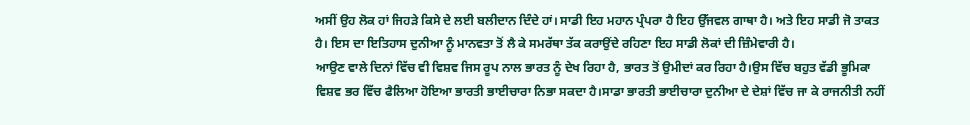ਅਸੀਂ ਉਹ ਲੋਕ ਹਾਂ ਜਿਹੜੇ ਕਿਸੇ ਦੇ ਲਈ ਬਲੀਦਾਨ ਦਿੰਦੇ ਹਾਂ। ਸਾਡੀ ਇਹ ਮਹਾਨ ਪ੍ਰੰਪਰਾ ਹੈ ਇਹ ਉੱਜਵਲ ਗਾਥਾ ਹੈ। ਅਤੇ ਇਹ ਸਾਡੀ ਜੋ ਤਾਕਤ ਹੈ। ਇਸ ਦਾ ਇਤਿਹਾਸ ਦੁਨੀਆ ਨੂੰ ਮਾਨਵਤਾ ਤੋਂ ਲੈ ਕੇ ਸਮਰੱਥਾ ਤੱਕ ਕਰਾਉਂਦੇ ਰਹਿਣਾ ਇਹ ਸਾਡੀ ਲੋਕਾਂ ਦੀ ਜ਼ਿੰਮੇਵਾਰੀ ਹੈ।
ਆਉਣ ਵਾਲੇ ਦਿਨਾਂ ਵਿੱਚ ਵੀ ਵਿਸ਼ਵ ਜਿਸ ਰੂਪ ਨਾਲ ਭਾਰਤ ਨੂੰ ਦੇਖ ਰਿਹਾ ਹੈ, ਭਾਰਤ ਤੋਂ ਉਮੀਦਾਂ ਕਰ ਰਿਹਾ ਹੈ।ਉਸ ਵਿੱਚ ਬਹੁਤ ਵੱਡੀ ਭੂਮਿਕਾ ਵਿਸ਼ਵ ਭਰ ਵਿੱਚ ਫੈਲਿਆ ਹੋਇਆ ਭਾਰਤੀ ਭਾਈਚਾਰਾ ਨਿਭਾ ਸਕਦਾ ਹੈ।ਸਾਡਾ ਭਾਰਤੀ ਭਾਈਚਾਰਾ ਦੁਨੀਆ ਦੇ ਦੇਸ਼ਾਂ ਵਿੱਚ ਜਾ ਕੇ ਰਾਜਨੀਤੀ ਨਹੀਂ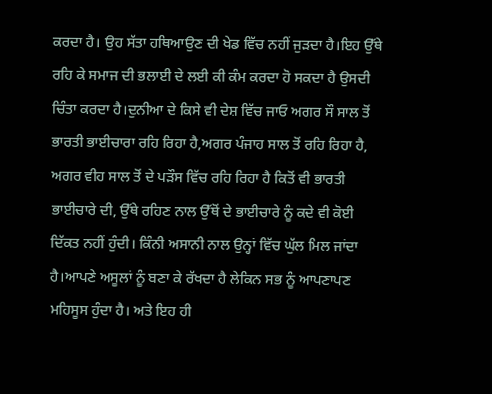ਕਰਦਾ ਹੈ। ਉਹ ਸੱਤਾ ਹਥਿਆਉਣ ਦੀ ਖੇਡ ਵਿੱਚ ਨਹੀਂ ਜੁੜਦਾ ਹੈ।ਇਹ ਉੱਥੇ ਰਹਿ ਕੇ ਸਮਾਜ ਦੀ ਭਲਾਈ ਦੇ ਲਈ ਕੀ ਕੰਮ ਕਰਦਾ ਹੋ ਸਕਦਾ ਹੈ ਉਸਦੀ ਚਿੰਤਾ ਕਰਦਾ ਹੈ।ਦੁਨੀਆ ਦੇ ਕਿਸੇ ਵੀ ਦੇਸ਼ ਵਿੱਚ ਜਾਓ ਅਗਰ ਸੌ ਸਾਲ ਤੋਂ ਭਾਰਤੀ ਭਾਈਚਾਰਾ ਰਹਿ ਰਿਹਾ ਹੈ,ਅਗਰ ਪੰਜਾਹ ਸਾਲ ਤੋਂ ਰਹਿ ਰਿਹਾ ਹੈ, ਅਗਰ ਵੀਹ ਸਾਲ ਤੋਂ ਦੇ ਪੜੌਸ ਵਿੱਚ ਰਹਿ ਰਿਹਾ ਹੈ ਕਿਤੋਂ ਵੀ ਭਾਰਤੀ ਭਾਈਚਾਰੇ ਦੀ, ਉੱਥੇ ਰਹਿਣ ਨਾਲ ਉੱਥੋਂ ਦੇ ਭਾਈਚਾਰੇ ਨੂੰ ਕਦੇ ਵੀ ਕੋਈ ਦਿੱਕਤ ਨਹੀਂ ਹੁੰਦੀ। ਕਿੰਨੀ ਅਸਾਨੀ ਨਾਲ ਉਨ੍ਹਾਂ ਵਿੱਚ ਘੁੱਲ ਮਿਲ ਜਾਂਦਾ ਹੈ।ਆਪਣੇ ਅਸੂਲਾਂ ਨੂੰ ਬਣਾ ਕੇ ਰੱਖਦਾ ਹੈ ਲੇਕਿਨ ਸਭ ਨੂੰ ਆਪਣਾਪਣ ਮਹਿਸੂਸ ਹੁੰਦਾ ਹੈ। ਅਤੇ ਇਹ ਹੀ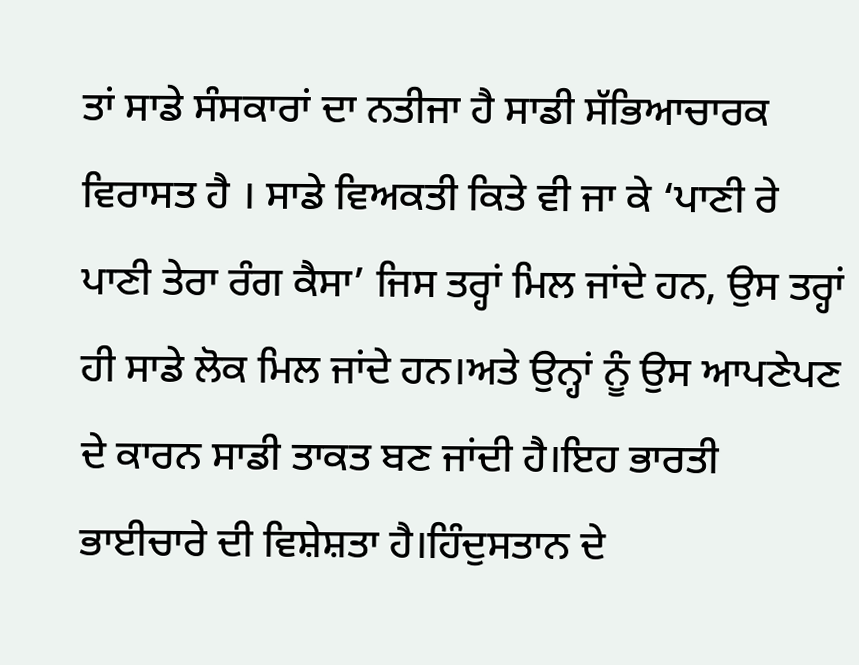ਤਾਂ ਸਾਡੇ ਸੰਸਕਾਰਾਂ ਦਾ ਨਤੀਜਾ ਹੈ ਸਾਡੀ ਸੱਭਿਆਚਾਰਕ ਵਿਰਾਸਤ ਹੈ । ਸਾਡੇ ਵਿਅਕਤੀ ਕਿਤੇ ਵੀ ਜਾ ਕੇ ‘ਪਾਣੀ ਰੇ ਪਾਣੀ ਤੇਰਾ ਰੰਗ ਕੈਸਾ’ ਜਿਸ ਤਰ੍ਹਾਂ ਮਿਲ ਜਾਂਦੇ ਹਨ, ਉਸ ਤਰ੍ਹਾਂ ਹੀ ਸਾਡੇ ਲੋਕ ਮਿਲ ਜਾਂਦੇ ਹਨ।ਅਤੇ ਉਨ੍ਹਾਂ ਨੂੰ ਉਸ ਆਪਣੇਪਣ ਦੇ ਕਾਰਨ ਸਾਡੀ ਤਾਕਤ ਬਣ ਜਾਂਦੀ ਹੈ।ਇਹ ਭਾਰਤੀ ਭਾਈਚਾਰੇ ਦੀ ਵਿਸ਼ੇਸ਼ਤਾ ਹੈ।ਹਿੰਦੁਸਤਾਨ ਦੇ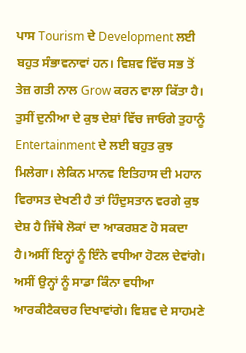ਪਾਸ Tourism ਦੇ Development ਲਈ ਬਹੁਤ ਸੰਭਾਵਨਾਵਾਂ ਹਨ। ਵਿਸ਼ਵ ਵਿੱਚ ਸਭ ਤੋਂ ਤੇਜ਼ ਗਤੀ ਨਾਲ Grow ਕਰਨ ਵਾਲਾ ਕਿੱਤਾ ਹੈ।
ਤੁਸੀਂ ਦੁਨੀਆ ਦੇ ਕੁਝ ਦੇਸ਼ਾਂ ਵਿੱਚ ਜਾਓਗੇ ਤੁਹਾਨੂੰ Entertainment ਦੇ ਲਈ ਬਹੁਤ ਕੁਝ ਮਿਲੇਗਾ। ਲੇਕਿਨ ਮਾਨਵ ਇਤਿਹਾਸ ਦੀ ਮਹਾਨ ਵਿਰਾਸਤ ਦੇਖਣੀ ਹੈ ਤਾਂ ਹਿੰਦੁਸਤਾਨ ਵਰਗੇ ਕੁਝ ਦੇਸ਼ ਹੈ ਜਿੱਥੇ ਲੋਕਾਂ ਦਾ ਆਕਰਸ਼ਣ ਹੋ ਸਕਦਾ ਹੈ।ਅਸੀਂ ਇਨ੍ਹਾਂ ਨੂੰ ਇੰਨੇ ਵਧੀਆ ਹੋਟਲ ਦੇਵਾਂਗੇ। ਅਸੀਂ ਉਨ੍ਹਾਂ ਨੂੰ ਸਾਡਾ ਕਿੰਨਾ ਵਧੀਆ ਆਰਕੀਟੈਕਚਰ ਦਿਖਾਵਾਂਗੇ। ਵਿਸ਼ਵ ਦੇ ਸਾਹਮਣੇ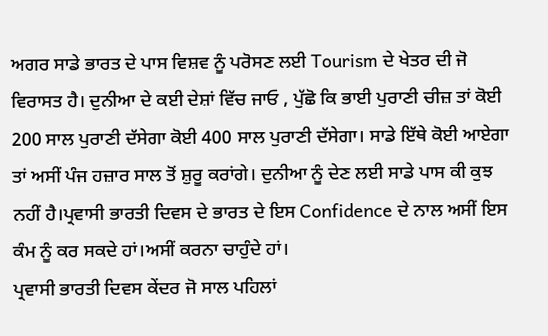ਅਗਰ ਸਾਡੇ ਭਾਰਤ ਦੇ ਪਾਸ ਵਿਸ਼ਵ ਨੂੰ ਪਰੋਸਣ ਲਈ Tourism ਦੇ ਖੇਤਰ ਦੀ ਜੋ ਵਿਰਾਸਤ ਹੈ। ਦੁਨੀਆ ਦੇ ਕਈ ਦੇਸ਼ਾਂ ਵਿੱਚ ਜਾਓ , ਪੁੱਛੋ ਕਿ ਭਾਈ ਪੁਰਾਣੀ ਚੀਜ਼ ਤਾਂ ਕੋਈ 200 ਸਾਲ ਪੁਰਾਣੀ ਦੱਸੇਗਾ ਕੋਈ 400 ਸਾਲ ਪੁਰਾਣੀ ਦੱਸੇਗਾ। ਸਾਡੇ ਇੱਥੇ ਕੋਈ ਆਏਗਾ ਤਾਂ ਅਸੀਂ ਪੰਜ ਹਜ਼ਾਰ ਸਾਲ ਤੋਂ ਸ਼ੁਰੂ ਕਰਾਂਗੇ। ਦੁਨੀਆ ਨੂੰ ਦੇਣ ਲਈ ਸਾਡੇ ਪਾਸ ਕੀ ਕੁਝ ਨਹੀਂ ਹੈ।ਪ੍ਰਵਾਸੀ ਭਾਰਤੀ ਦਿਵਸ ਦੇ ਭਾਰਤ ਦੇ ਇਸ Confidence ਦੇ ਨਾਲ ਅਸੀਂ ਇਸ ਕੰਮ ਨੂੰ ਕਰ ਸਕਦੇ ਹਾਂ।ਅਸੀਂ ਕਰਨਾ ਚਾਹੁੰਦੇ ਹਾਂ।
ਪ੍ਰਵਾਸੀ ਭਾਰਤੀ ਦਿਵਸ ਕੇਂਦਰ ਜੋ ਸਾਲ ਪਹਿਲਾਂ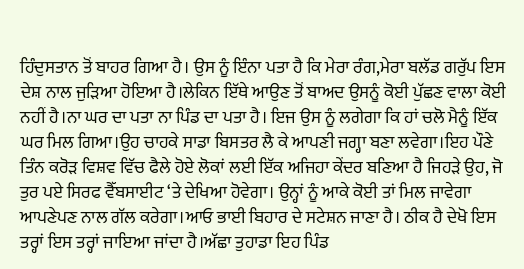ਹਿੰਦੁਸਤਾਨ ਤੋਂ ਬਾਹਰ ਗਿਆ ਹੈ। ਉਸ ਨੂੰ ਇੰਨਾ ਪਤਾ ਹੈ ਕਿ ਮੇਰਾ ਰੰਗ,ਮੇਰਾ ਬਲੱਡ ਗਰੁੱਪ ਇਸ ਦੇਸ਼ ਨਾਲ ਜੁੜਿਆ ਹੋਇਆ ਹੈ।ਲੇਕਿਨ ਇੱਥੇ ਆਉਣ ਤੋਂ ਬਾਅਦ ਉਸਨੂੰ ਕੋਈ ਪੁੱਛਣ ਵਾਲਾ ਕੋਈ ਨਹੀਂ ਹੈ।ਨਾ ਘਰ ਦਾ ਪਤਾ ਨਾ ਪਿੰਡ ਦਾ ਪਤਾ ਹੈ। ਇਜ ਉਸ ਨੂੰ ਲਗੇਗਾ ਕਿ ਹਾਂ ਚਲੋ ਮੈਨੂੰ ਇੱਕ ਘਰ ਮਿਲ ਗਿਆ।ਉਹ ਚਾਹਕੇ ਸਾਡਾ ਬਿਸਤਰ ਲੈ ਕੇ ਆਪਣੀ ਜਗ੍ਹਾ ਬਣਾ ਲਵੇਗਾ।ਇਹ ਪੌਣੇ ਤਿੰਨ ਕਰੋੜ ਵਿਸ਼ਵ ਵਿੱਚ ਫੈਲੇ ਹੋਏ ਲੋਕਾਂ ਲਈ ਇੱਕ ਅਜਿਹਾ ਕੇਂਦਰ ਬਣਿਆ ਹੈ ਜਿਹੜੇ ਉਹ, ਜੋ ਤੁਰ ਪਏ ਸਿਰਫ ਵੈੱਬਸਾਈਟ ‘ਤੇ ਦੇਖਿਆ ਹੋਵੇਗਾ। ਉਨ੍ਹਾਂ ਨੂੰ ਆਕੇ ਕੋਈ ਤਾਂ ਮਿਲ ਜਾਵੇਗਾ ਆਪਣੇਪਣ ਨਾਲ ਗੱਲ ਕਰੇਗਾ।ਆਓ ਭਾਈ ਬਿਹਾਰ ਦੇ ਸਟੇਸ਼ਨ ਜਾਣਾ ਹੈ। ਠੀਕ ਹੈ ਦੇਖੋ ਇਸ ਤਰ੍ਹਾਂ ਇਸ ਤਰ੍ਹਾਂ ਜਾਇਆ ਜਾਂਦਾ ਹੈ।ਅੱਛਾ ਤੁਹਾਡਾ ਇਹ ਪਿੰਡ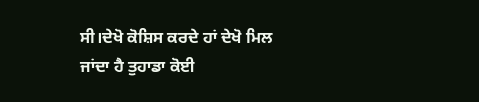ਸੀ।ਦੇਖੋ ਕੋਸ਼ਿਸ ਕਰਦੇ ਹਾਂ ਦੇਖੋ ਮਿਲ ਜਾਂਦਾ ਹੈ ਤੁਹਾਡਾ ਕੋਈ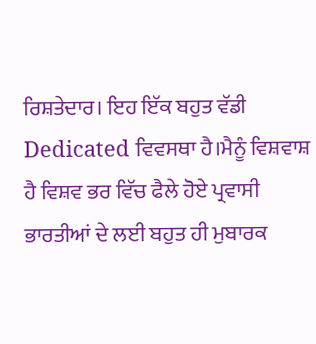ਰਿਸ਼ਤੇਦਾਰ। ਇਹ ਇੱਕ ਬਹੁਤ ਵੱਡੀ Dedicated ਵਿਵਸਥਾ ਹੈ।ਮੈਨੂੰ ਵਿਸ਼ਵਾਸ਼ ਹੈ ਵਿਸ਼ਵ ਭਰ ਵਿੱਚ ਫੈਲੇ ਹੋਏ ਪ੍ਰਵਾਸੀ ਭਾਰਤੀਆਂ ਦੇ ਲਈ ਬਹੁਤ ਹੀ ਮੁਬਾਰਕ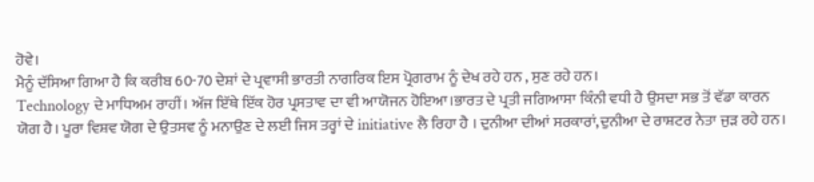ਹੋਵੇ।
ਮੈਨੂੰ ਦੱਸਿਆ ਗਿਆ ਹੈ ਕਿ ਕਰੀਬ 60-70 ਦੇਸ਼ਾਂ ਦੇ ਪ੍ਰਵਾਸੀ ਭਾਰਤੀ ਨਾਗਰਿਕ ਇਸ ਪ੍ਰੋਗਰਾਮ ਨੂੰ ਦੇਖ ਰਹੇ ਹਨ , ਸੁਣ ਰਹੇ ਹਨ।
Technology ਦੇ ਮਾਧਿਅਮ ਰਾਹੀਂ। ਅੱਜ ਇੱਥੇ ਇੱਕ ਹੋਰ ਪ੍ਰਸਤਾਵ ਦਾ ਵੀ ਆਯੋਜਨ ਹੋਇਆ।ਭਾਰਤ ਦੇ ਪ੍ਰਤੀ ਜਗਿਆਸਾ ਕਿੰਨੀ ਵਧੀ ਹੈ ਉਸਦਾ ਸਭ ਤੋਂ ਵੱਡਾ ਕਾਰਨ ਯੋਗ ਹੈ। ਪੂਰਾ ਵਿਸ਼ਵ ਯੋਗ ਦੇ ਉਤਸਵ ਨੂੰ ਮਨਾਉਣ ਦੇ ਲਈ ਜਿਸ ਤਰ੍ਹਾਂ ਦੇ initiative ਲੈ ਰਿਹਾ ਹੈ । ਦੁਨੀਆ ਦੀਆਂ ਸਰਕਾਰਾਂ,ਦੁਨੀਆ ਦੇ ਰਾਸ਼ਟਰ ਨੇਤਾ ਜੁੜ ਰਹੇ ਹਨ।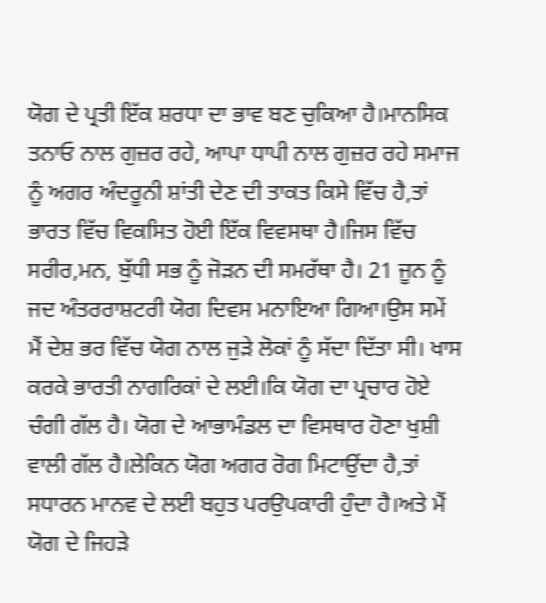ਯੋਗ ਦੇ ਪ੍ਰਤੀ ਇੱਕ ਸ਼ਰਧਾ ਦਾ ਭਾਵ ਬਣ ਚੁਕਿਆ ਹੈ।ਮਾਨਸਿਕ ਤਨਾਓ ਨਾਲ ਗੁਜ਼ਰ ਰਹੇ, ਆਪਾ ਧਾਪੀ ਨਾਲ ਗੁਜ਼ਰ ਰਹੇ ਸਮਾਜ ਨੂੰ ਅਗਰ ਅੰਦਰੂਨੀ ਸ਼ਾਂਤੀ ਦੇਣ ਦੀ ਤਾਕਤ ਕਿਸੇ ਵਿੱਚ ਹੈ,ਤਾਂ ਭਾਰਤ ਵਿੱਚ ਵਿਕਸਿਤ ਹੋਈ ਇੱਕ ਵਿਵਸਥਾ ਹੈ।ਜਿਸ ਵਿੱਚ ਸਰੀਰ,ਮਨ, ਬੁੱਧੀ ਸਭ ਨੂੰ ਜੋੜਨ ਦੀ ਸਮਰੱਥਾ ਹੈ। 21 ਜੂਨ ਨੂੰ ਜਦ ਅੰਤਰਰਾਸ਼ਟਰੀ ਯੋਗ ਦਿਵਸ ਮਨਾਇਆ ਗਿਆ।ਉਸ ਸਮੇਂ ਮੈਂ ਦੇਸ਼ ਭਰ ਵਿੱਚ ਯੋਗ ਨਾਲ ਜੁੜੇ ਲੋਕਾਂ ਨੂੰ ਸੱਦਾ ਦਿੱਤਾ ਸੀ। ਖਾਸ ਕਰਕੇ ਭਾਰਤੀ ਨਾਗਰਿਕਾਂ ਦੇ ਲਈ।ਕਿ ਯੋਗ ਦਾ ਪ੍ਰਚਾਰ ਹੋਏ ਚੰਗੀ ਗੱਲ ਹੈ। ਯੋਗ ਦੇ ਆਭਾਮੰਡਲ ਦਾ ਵਿਸਥਾਰ ਹੋਣਾ ਖੁਸ਼ੀ ਵਾਲੀ ਗੱਲ ਹੈ।ਲੇਕਿਨ ਯੋਗ ਅਗਰ ਰੋਗ ਮਿਟਾਉਂਦਾ ਹੈ,ਤਾਂ ਸਧਾਰਨ ਮਾਨਵ ਦੇ ਲਈ ਬਹੁਤ ਪਰਉਪਕਾਰੀ ਹੁੰਦਾ ਹੈ।ਅਤੇ ਮੈਂ ਯੋਗ ਦੇ ਜਿਹੜੇ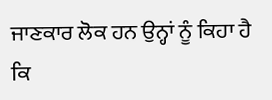ਜਾਣਕਾਰ ਲੋਕ ਹਨ ਉਨ੍ਹਾਂ ਨੂੰ ਕਿਹਾ ਹੈ ਕਿ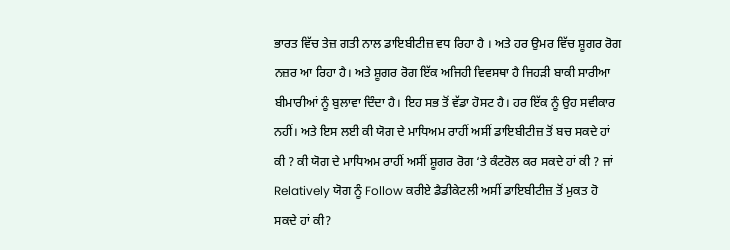ਭਾਰਤ ਵਿੱਚ ਤੇਜ਼ ਗਤੀ ਨਾਲ ਡਾਇਬੀਟੀਜ਼ ਵਧ ਰਿਹਾ ਹੈ । ਅਤੇ ਹਰ ਉਮਰ ਵਿੱਚ ਸ਼ੂਗਰ ਰੋਗ ਨਜ਼ਰ ਆ ਰਿਹਾ ਹੈ। ਅਤੇ ਸ਼ੂਗਰ ਰੋਗ ਇੱਕ ਅਜਿਹੀ ਵਿਵਸਥਾ ਹੈ ਜਿਹੜੀ ਬਾਕੀ ਸਾਰੀਆ ਬੀਮਾਰੀਆਂ ਨੂੰ ਬੁਲਾਵਾ ਦਿੰਦਾ ਹੈ। ਇਹ ਸਭ ਤੋਂ ਵੱਡਾ ਹੋਸਟ ਹੈ। ਹਰ ਇੱਕ ਨੂੰ ਉਹ ਸਵੀਕਾਰ ਨਹੀਂ। ਅਤੇ ਇਸ ਲਈ ਕੀ ਯੋਗ ਦੇ ਮਾਧਿਅਮ ਰਾਹੀਂ ਅਸੀਂ ਡਾਇਬੀਟੀਜ਼ ਤੋਂ ਬਚ ਸਕਦੇ ਹਾਂ ਕੀ ? ਕੀ ਯੋਗ ਦੇ ਮਾਧਿਅਮ ਰਾਹੀਂ ਅਸੀਂ ਸ਼ੂਗਰ ਰੋਗ ‘ਤੇ ਕੰਟਰੋਲ ਕਰ ਸਕਦੇ ਹਾਂ ਕੀ ? ਜਾਂ Relatively ਯੋਗ ਨੂੰ Follow ਕਰੀਏ ਡੈਡੀਕੇਟਲੀ ਅਸੀਂ ਡਾਇਬੀਟੀਜ਼ ਤੋਂ ਮੁਕਤ ਹੋ ਸਕਦੇ ਹਾਂ ਕੀ?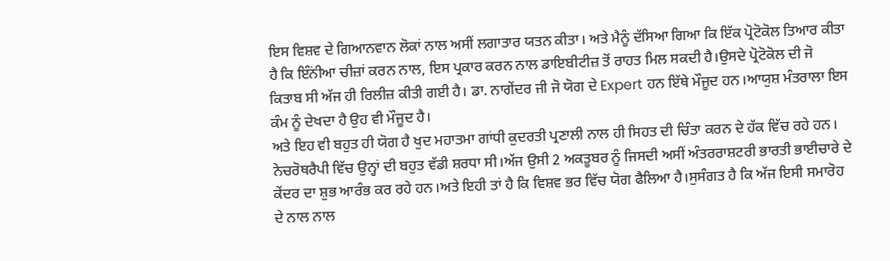ਇਸ ਵਿਸ਼ਵ ਦੇ ਗਿਆਨਵਾਨ ਲੋਕਾਂ ਨਾਲ ਅਸੀਂ ਲਗਾਤਾਰ ਯਤਨ ਕੀਤਾ। ਅਤੇ ਮੈਨੂੰ ਦੱਸਿਆ ਗਿਆ ਕਿ ਇੱਕ ਪ੍ਰੋਟੋਕੋਲ ਤਿਆਰ ਕੀਤਾ ਹੈ ਕਿ ਇੰਨਂੀਆ ਚੀਜ਼ਾਂ ਕਰਨ ਨਾਲ, ਇਸ ਪ੍ਰਕਾਰ ਕਰਨ ਨਾਲ ਡਾਇਬੀਟੀਜ਼ ਤੋਂ ਰਾਹਤ ਮਿਲ ਸਕਦੀ ਹੈ।ਉਸਦੇ ਪ੍ਰੋਟੋਕੋਲ ਦੀ ਜੋ ਕਿਤਾਬ ਸੀ ਅੱਜ ਹੀ ਰਿਲੀਜ਼ ਕੀਤੀ ਗਈ ਹੈ। ਡਾ. ਨਾਗੇਂਦਰ ਜੀ ਜੋ ਯੋਗ ਦੇ Expert ਹਨ ਇੱਥੇ ਮੌਜੂਦ ਹਨ।ਆਯੁਸ਼ ਮੰਤਰਾਲਾ ਇਸ ਕੰਮ ਨੂੰ ਦੇਖਦਾ ਹੈ ਉਹ ਵੀ ਮੌਜੂਦ ਹੈ।
ਅਤੇ ਇਹ ਵੀ ਬਹੁਤ ਹੀ ਯੋਗ ਹੈ ਖੁਦ ਮਹਾਤਮਾ ਗਾਂਧੀ ਕੁਦਰਤੀ ਪ੍ਰਣਾਲੀ ਨਾਲ ਹੀ ਸਿਹਤ ਦੀ ਚਿੰਤਾ ਕਰਨ ਦੇ ਹੱਕ ਵਿੱਚ ਰਹੇ ਹਨ। ਨੇਚਰੋਥਰੈਪੀ ਵਿੱਚ ਉਨ੍ਹਾਂ ਦੀ ਬਹੁਤ ਵੱਡੀ ਸ਼ਰਧਾ ਸੀ।ਅੱਜ ਉਸੀ 2 ਅਕਤੂਬਰ ਨੂੰ ਜਿਸਦੀ ਅਸੀਂ ਅੰਤਰਰਾਸ਼ਟਰੀ ਭਾਰਤੀ ਭਾਈਚਾਰੇ ਦੇ ਕੇਂਦਰ ਦਾ ਸ਼ੁਭ ਆਰੰਭ ਕਰ ਰਹੇ ਹਨ।ਅਤੇ ਇਹੀ ਤਾਂ ਹੈ ਕਿ ਵਿਸ਼ਵ ਭਰ ਵਿੱਚ ਯੋਗ ਫੈਲਿਆ ਹੈ।ਸੁਸੰਗਤ ਹੈ ਕਿ ਅੱਜ ਇਸੀ ਸਮਾਰੋਹ ਦੇ ਨਾਲ ਨਾਲ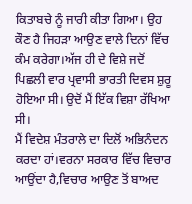ਕਿਤਾਬਚੇ ਨੂੰ ਜਾਰੀ ਕੀਤਾ ਗਿਆ। ਉਹ ਕੌਣ ਹੈ ਜਿਹੜਾ ਆਉਣ ਵਾਲੇ ਦਿਨਾਂ ਵਿੱਚ ਕੰਮ ਕਰੇਗਾ।ਅੱਜ ਹੀ ਦੇ ਵਿਸ਼ੇ ਜਦੋਂ ਪਿਛਲੀ ਵਾਰ ਪ੍ਰਵਾਸੀ ਭਾਰਤੀ ਦਿਵਸ ਸ਼ੁਰੂ ਹੋਇਆ ਸੀ। ਉਦੋਂ ਮੈਂ ਇੱਕ ਵਿਸ਼ਾ ਰੱਖਿਆ ਸੀ।
ਮੈਂ ਵਿਦੇਸ਼ ਮੰਤਰਾਲੇ ਦਾ ਦਿਲੋਂ ਅਭਿਨੰਦਨ ਕਰਦਾ ਹਾਂ।ਵਰਨਾ ਸਰਕਾਰ ਵਿੱਚ ਵਿਚਾਰ ਆਉਂਦਾ ਹੈ,ਵਿਚਾਰ ਆਉਣ ਤੋਂ ਬਾਅਦ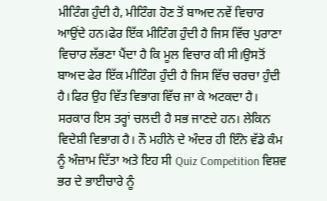ਮੀਟਿੰਗ ਹੁੰਦੀ ਹੈ, ਮੀਟਿੰਗ ਹੋਣ ਤੋਂ ਬਾਅਦ ਨਵੇਂ ਵਿਚਾਰ ਆਉਂਦੇ ਹਨ।ਫੇਰ ਇੱਕ ਮੀਟਿੰਗ ਹੁੰਦੀ ਹੈ ਜਿਸ ਵਿੱਚ ਪੁਰਾਣਾ ਵਿਚਾਰ ਲੱਭਣਾ ਪੈਂਦਾ ਹੈ ਕਿ ਮੂਲ ਵਿਚਾਰ ਕੀ ਸੀ।ਉਸਤੋਂ ਬਾਅਦ ਫੇਰ ਇੱਕ ਮੀਟਿੰਗ ਹੁੰਦੀ ਹੈ ਜਿਸ ਵਿੱਚ ਚਰਚਾ ਹੁੰਦੀ ਹੈ।ਫਿਰ ਉਹ ਵਿੱਤ ਵਿਭਾਗ ਵਿੱਚ ਜਾ ਕੇ ਅਟਕਦਾ ਹੈ। ਸਰਕਾਰ ਇਸ ਤਰ੍ਹਾਂ ਚਲਦੀ ਹੈ ਸਭ ਜਾਣਦੇ ਹਨ। ਲੇਕਿਨ ਵਿਦੇਸ਼ੀ ਵਿਭਾਗ ਹੈ। ਨੌ ਮਹੀਨੇ ਦੇ ਅੰਦਰ ਹੀ ਇੰਨੇ ਵੱਡੇ ਕੰਮ ਨੂੰ ਅੰਜ਼ਾਮ ਦਿੱਤਾ ਅਤੇ ਇਹ ਸੀ Quiz Competition ਵਿਸ਼ਵ ਭਰ ਦੇ ਭਾਈਚਾਰੇ ਨੂੰ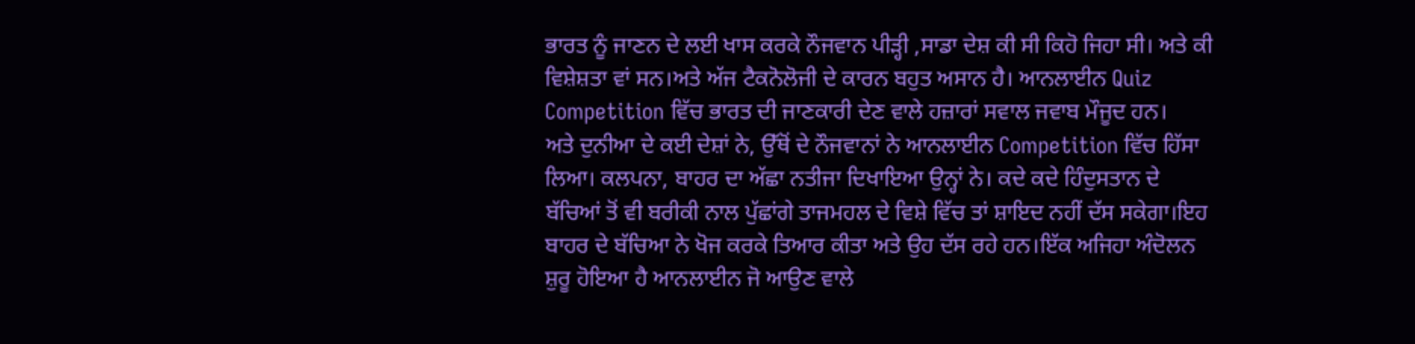ਭਾਰਤ ਨੂੰ ਜਾਣਨ ਦੇ ਲਈ ਖਾਸ ਕਰਕੇ ਨੌਜਵਾਨ ਪੀੜ੍ਹੀ ,ਸਾਡਾ ਦੇਸ਼ ਕੀ ਸੀ ਕਿਹੋ ਜਿਹਾ ਸੀ। ਅਤੇ ਕੀ ਵਿਸ਼ੇਸ਼ਤਾ ਵਾਂ ਸਨ।ਅਤੇ ਅੱਜ ਟੈਕਨੋਲੋਜੀ ਦੇ ਕਾਰਨ ਬਹੁਤ ਅਸਾਨ ਹੈ। ਆਨਲਾਈਨ Quiz Competition ਵਿੱਚ ਭਾਰਤ ਦੀ ਜਾਣਕਾਰੀ ਦੇਣ ਵਾਲੇ ਹਜ਼ਾਰਾਂ ਸਵਾਲ ਜਵਾਬ ਮੌਜੂਦ ਹਨ।
ਅਤੇ ਦੁਨੀਆ ਦੇ ਕਈ ਦੇਸ਼ਾਂ ਨੇ, ਉੱਥੋਂ ਦੇ ਨੌਜਵਾਨਾਂ ਨੇ ਆਨਲਾਈਨ Competition ਵਿੱਚ ਹਿੱਸਾ ਲਿਆ। ਕਲਪਨਾ, ਬਾਹਰ ਦਾ ਅੱਛਾ ਨਤੀਜਾ ਦਿਖਾਇਆ ਉਨ੍ਹਾਂ ਨੇ। ਕਦੇ ਕਦੇ ਹਿੰਦੁਸਤਾਨ ਦੇ ਬੱਚਿਆਂ ਤੋਂ ਵੀ ਬਰੀਕੀ ਨਾਲ ਪੁੱਛਾਂਗੇ ਤਾਜਮਹਲ ਦੇ ਵਿਸ਼ੇ ਵਿੱਚ ਤਾਂ ਸ਼ਾਇਦ ਨਹੀਂ ਦੱਸ ਸਕੇਗਾ।ਇਹ ਬਾਹਰ ਦੇ ਬੱਚਿਆ ਨੇ ਖੋਜ ਕਰਕੇ ਤਿਆਰ ਕੀਤਾ ਅਤੇ ਉਹ ਦੱਸ ਰਹੇ ਹਨ।ਇੱਕ ਅਜਿਹਾ ਅੰਦੋਲਨ ਸ਼ੁਰੂ ਹੋਇਆ ਹੈ ਆਨਲਾਈਨ ਜੋ ਆਉਣ ਵਾਲੇ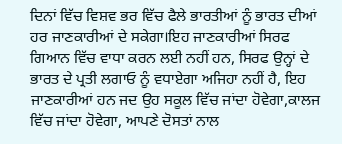ਦਿਨਾਂ ਵਿੱਚ ਵਿਸ਼ਵ ਭਰ ਵਿੱਚ ਫੈਲੇ ਭਾਰਤੀਆਂ ਨੂੰ ਭਾਰਤ ਦੀਆਂ ਹਰ ਜਾਣਕਾਰੀਆਂ ਦੇ ਸਕੇਗਾ।ਇਹ ਜਾਣਕਾਰੀਆਂ ਸਿਰਫ ਗਿਆਨ ਵਿੱਚ ਵਾਧਾ ਕਰਨ ਲਈ ਨਹੀਂ ਹਨ, ਸਿਰਫ ਉਨ੍ਹਾਂ ਦੇ ਭਾਰਤ ਦੇ ਪ੍ਰਤੀ ਲਗਾਓ ਨੂੰ ਵਧਾਏਗਾ ਅਜਿਹਾ ਨਹੀਂ ਹੈ, ਇਹ ਜਾਣਕਾਰੀਆਂ ਹਨ ਜਦ ਉਹ ਸਕੂਲ ਵਿੱਚ ਜਾਂਦਾ ਹੋਵੇਗਾ,ਕਾਲਜ ਵਿੱਚ ਜਾਂਦਾ ਹੋਵੇਗਾ, ਆਪਣੇ ਦੋਸਤਾਂ ਨਾਲ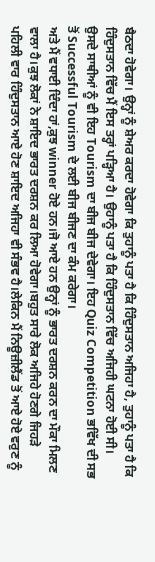ਬੈਠਦਾ ਹੋਵੇਗਾ। ਉਨ੍ਹਾਂ ਨੂੰ ਸ਼ੇਅਰ ਕਰਦਾ ਹੋਵੇਗਾ ਕਿ ਤੁਹਾਨੂੰ ਪਤਾ ਹੈ ਕਿ ਹਿੰਦੁਸਤਾਨ ਅਜਿਹਾ ਹੈ, ਤੁਹਾਨੂੰ ਪਤਾ ਹੈ ਕਿ ਹਿੰਦੁਸਤਾਨ ਵਿੱਚ ਮੈਂ ਇਸ ਤਰ੍ਹਾਂ ਪੜ੍ਹਿਆ ਹੈ। ਉਹਾਨੂੰ ਪਤਾ ਹੈ ਕਿ ਹਿੰਦੁਸਤਾਨ ਵਿੱਚ ਅਜਿਹੀ ਘਟਨਾ ਹੋਈ ਸੀ। ਉਸਦੇ ਸਾਥੀਆਂ ਨੂੰ ਵੀ ਇਹ Tourism ਦਾ ਬੀਜ ਬੀਜ ਦੇਵੇਗਾ। ਇਹ Quiz Competition ਭਵਿੱਖ ਦੀ ਸਭ ਤੋਂ Successful Tourism ਦੇ ਲਈ ਬੀਜ ਬੀਜਣ ਦਾ ਕੰਮ ਕਰੇਗਾ।
ਅਤੇ ਮੈਂ ਵਧਾਈ ਦਿੰਦਾ ਹਾਂ,ਕੁਝ winner ਹੋਏ ਹਨ।ਜੋ ਆਏ ਹਨ ਉਨ੍ਹਾਂ ਨੂੰ ਭਾਰਤ ਦਰਸ਼ਨ ਕਰਨ ਦਾ ਮੌਕਾ ਮਿਲਣ ਵਾਲਾ ਹੈ।ਕੁਝ ਲੋਕਾਂ ਨੇ ਸ਼ਾਇਦ ਭਾਰਤ ਦਰਸ਼ਨ ਕਰ ਲਿਆ ਹੋਵੇਗਾ।ਬਹੁਤ ਸਾਰੇ ਲੋਕ ਅਜਿਹੇ ਹੋਣਗੇ ਜਿਹੜੇ ਪਹਿਲੀ ਵਾਰ ਹਿੰਦੁਸਤਾਨ ਆਏ ਹੋਣ ਸ਼ਾਇਦ ਅਜਿਹਾ ਵੀ ਸੰਭਵ ਹੈ।ਲੇਕਿਨ ਮੈਂ ਨਿਊਜ਼ੀਲੈਂਡ ਤੋਂ ਆਏ ਹੋਏ ਵਰੁਣ ਨੂੰ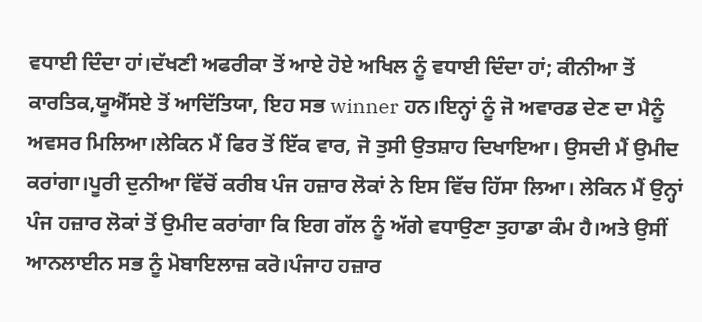ਵਧਾਈ ਦਿੰਦਾ ਹਾਂ।ਦੱਖਣੀ ਅਫਰੀਕਾ ਤੋਂ ਆਏ ਹੋਏ ਅਖਿਲ ਨੂੰ ਵਧਾਈ ਦਿੰਦਾ ਹਾਂ; ਕੀਨੀਆ ਤੋਂ ਕਾਰਤਿਕ,ਯੂਐੱਸਏ ਤੋਂ ਆਦਿੱਤਿਯਾ, ਇਹ ਸਭ winner ਹਨ।ਇਨ੍ਹਾਂ ਨੂੰ ਜੋ ਅਵਾਰਡ ਦੇਣ ਦਾ ਮੈਨੂੰ ਅਵਸਰ ਮਿਲਿਆ।ਲੇਕਿਨ ਮੈਂ ਫਿਰ ਤੋਂ ਇੱਕ ਵਾਰ, ਜੋ ਤੁਸੀ ਉਤਸ਼ਾਹ ਦਿਖਾਇਆ। ਉਸਦੀ ਮੈਂ ਉਮੀਦ ਕਰਾਂਗਾ।ਪੂਰੀ ਦੁਨੀਆ ਵਿੱਚੋਂ ਕਰੀਬ ਪੰਜ ਹਜ਼ਾਰ ਲੋਕਾਂ ਨੇ ਇਸ ਵਿੱਚ ਹਿੱਸਾ ਲਿਆ। ਲੇਕਿਨ ਮੈਂ ਉਨ੍ਹਾਂ ਪੰਜ ਹਜ਼ਾਰ ਲੋਕਾਂ ਤੋਂ ਉਮੀਦ ਕਰਾਂਗਾ ਕਿ ਇਗ ਗੱਲ ਨੂੰ ਅੱਗੇ ਵਧਾਉਣਾ ਤੁਹਾਡਾ ਕੰਮ ਹੈ।ਅਤੇ ਉਸੀਂ ਆਨਲਾਈਨ ਸਭ ਨੂੰ ਮੋਬਾਇਲਾਜ਼ ਕਰੋ।ਪੰਜਾਹ ਹਜ਼ਾਰ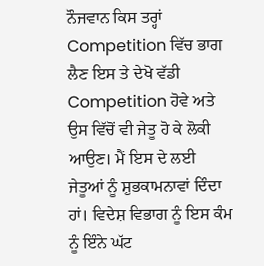ਨੌਜਵਾਨ ਕਿਸ ਤਰ੍ਹਾਂ Competition ਵਿੱਚ ਭਾਗ ਲੈਣ ਇਸ ਤੇ ਦੇਖੋ ਵੱਡੀ Competition ਹੋਵੇ ਅਤੇ ਉਸ ਵਿੱਚੋਂ ਵੀ ਜੇਤੂ ਹੋ ਕੇ ਲੋਕੀ ਆਉਣ। ਮੈਂ ਇਸ ਦੇ ਲਈ ਜੇਤੂਆਂ ਨੂੰ ਸ਼ੁਭਕਾਮਨਾਵਾਂ ਦਿੰਦਾ ਹਾਂ। ਵਿਦੇਸ਼ ਵਿਭਾਗ ਨੂੰ ਇਸ ਕੰਮ ਨੂੰ ਇੰਨੇ ਘੱਟ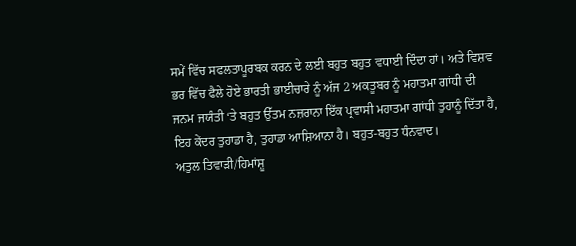ਸਮੇਂ ਵਿੱਚ ਸਫਲਤਾਪੂਰਬਕ ਕਰਨ ਦੇ ਲਈ ਬਹੁਤ ਬਹੁਤ ਵਧਾਈ ਦਿੰਦਾ ਹਾਂ। ਅਤੇ ਵਿਸ਼ਵ ਭਰ ਵਿੱਚ ਫੈਲੇ ਹੋਏ ਭਾਰਤੀ ਭਾਈਚਾਰੇ ਨੂੰ ਅੱਜ 2 ਅਕਤੂਬਰ ਨੂੰ ਮਹਾਤਮਾ ਗਾਂਧੀ ਦੀ ਜਨਮ ਜਯੰਤੀ ‘ਤੇ ਬਹੁਤ ਉੱਤਮ ਨਜ਼ਰਾਨਾ ਇੱਕ ਪ੍ਰਵਾਸੀ ਮਹਾਤਮਾ ਗਾਂਧੀ ਤੁਹਾਨੂੰ ਦਿੱਤਾ ਹੈ, ਇਹ ਕੇਂਦਰ ਤੁਹਾਡਾ ਹੈ, ਤੁਹਾਡਾ ਆਸ਼ਿਆਨਾ ਹੈ। ਬਹੁਤ-ਬਹੁਤ ਧੰਨਵਾਦ।
ਅਤੁਲ ਤਿਵਾੜੀ/ਹਿਮਾਂਸ਼ੂ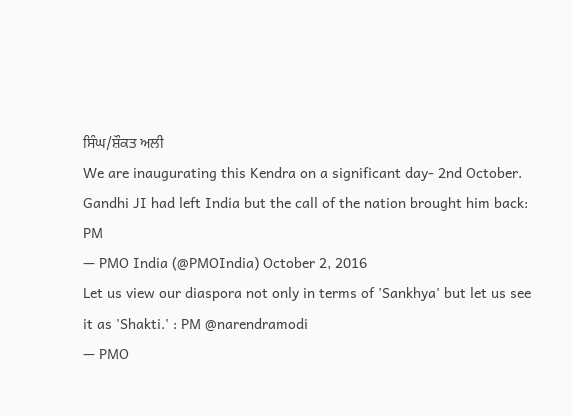ਸਿੰਘ/ਸ਼ੌਕਤ ਅਲੀ
We are inaugurating this Kendra on a significant day- 2nd October. Gandhi JI had left India but the call of the nation brought him back: PM
— PMO India (@PMOIndia) October 2, 2016
Let us view our diaspora not only in terms of 'Sankhya' but let us see it as 'Shakti.' : PM @narendramodi
— PMO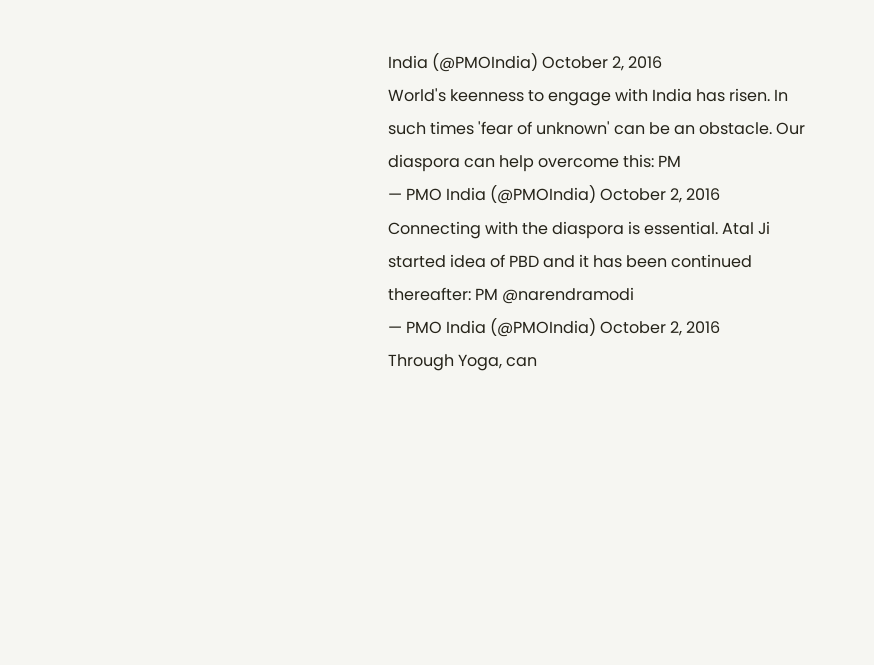India (@PMOIndia) October 2, 2016
World's keenness to engage with India has risen. In such times 'fear of unknown' can be an obstacle. Our diaspora can help overcome this: PM
— PMO India (@PMOIndia) October 2, 2016
Connecting with the diaspora is essential. Atal Ji started idea of PBD and it has been continued thereafter: PM @narendramodi
— PMO India (@PMOIndia) October 2, 2016
Through Yoga, can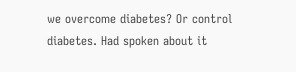we overcome diabetes? Or control diabetes. Had spoken about it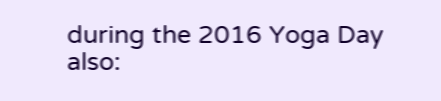during the 2016 Yoga Day also: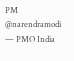PM @narendramodi
— PMO India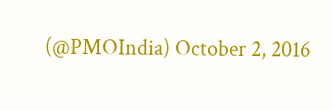(@PMOIndia) October 2, 2016